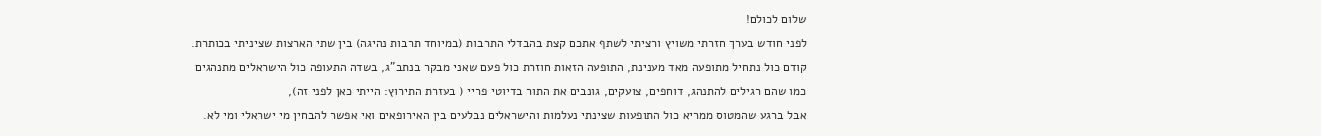שלום לכולם!
לפני חודש בערך חזרתי משויץ ורציתי לשתף אתכם קצת בהבדלי התרבות (במיוחד תרבות נהיגה) בין שתי הארצות שציניתי בכותרת.
קודם כול נתחיל מתופעה מאד מענינת, התופעה הזאות חוזרת כול פעם שאני מבקר בנתב"ג, בשדה התעופה כול הישראלים מתנהגים כמו שהם רגילים להתנהג, דוחפים, צועקים, גונבים את התור בדיוטי פריי ( בעזרת התירוץ: הייתי כאן לפני זה),
אבל ברגע שהמטוס ממריא כול התופעות שצינתי נעלמות והישראלים נבלעים בין האירופאים ואי אפשר להבחין מי ישראלי ומי לא.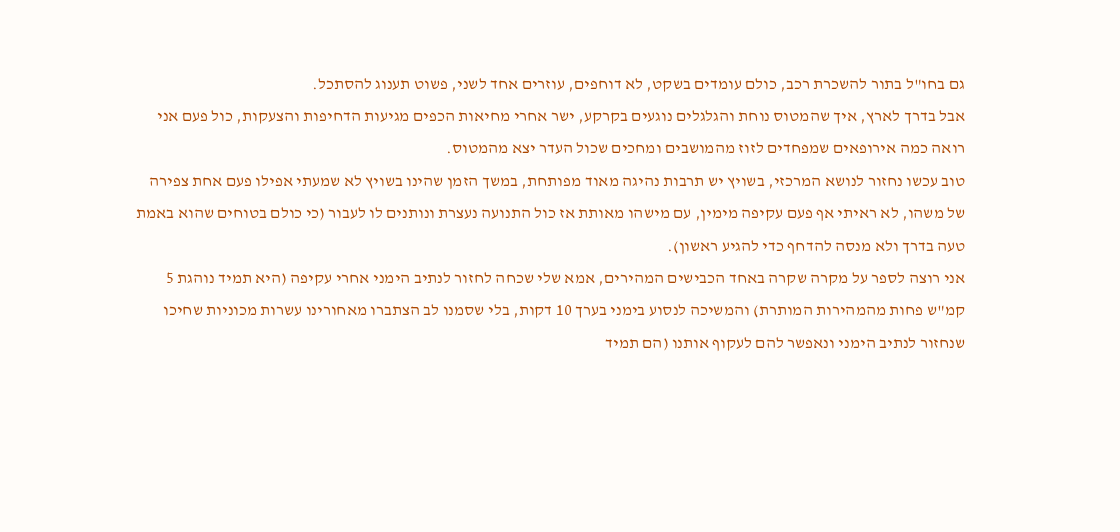גם בחו"ל בתור להשכרת רכב, כולם עומדים בשקט, לא דוחפים, עוזרים אחד לשני, פשוט תענוג להסתכל.
אבל בדרך לארץ, איך שהמטוס נוחת והגלגלים נוגעים בקרקע, ישר אחרי מחיאות הכפים מגיעות הדחיפות והצעקות, כול פעם אני רואה כמה אירופאים שמפחדים לזוז מהמושבים ומחכים שכול העדר יצא מהמטוס.
טוב עכשו נחזור לנושא המרכזי, בשויץ יש תרבות נהיגה מאוד מפותחת, במשך הזמן שהינו בשויץ לא שמעתי אפילו פעם אחת צפירה של משהו, לא ראיתי אף פעם עקיפה מימין, עם מישהו מאותת אז כול התנועה נעצרת ונותנים לו לעבור (כי כולם בטוחים שהוא באמת טעה בדרך ולא מנסה להדחף כדי להגיע ראשון).
אני רוצה לספר על מקרה שקרה באחד הכבישים המהירים, אמא שלי שכחה לחזור לנתיב הימני אחרי עקיפה (היא תמיד נוהגת 5 קמ"ש פחות מהמהירות המותרת) והמשיכה לנסוע בימני בערך 10 דקות, בלי שסמנו לב הצתברו מאחורינו עשרות מכוניות שחיכו שנחזור לנתיב הימני ונאפשר להם לעקוף אותנו (הם תמיד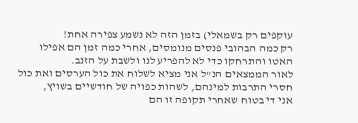עוקפים רק בשמאלי) בזמן הזה לא נשמע צפירה אחת!
רק כמה הבהובי פנסים מנומסים, אחרי כמה זמן הם אפילו האטו והתרחקו כדי לא להפריע לנו ולשבת על הזנב.
לאור הממצאים הנ"ל אני מציא לשלוח את כול הערסים ואת כול חסרי התרבות למינהם, לשהות כפויה של חודשיים בשויץ,
אני די בטוח שאחרי תקופה זו הם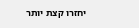יחזרו קצת יותר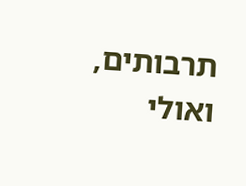תרבותים, ואולי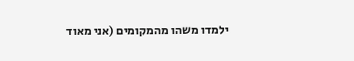ילמדו משהו מהמקומים (אני מאוד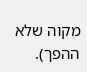מקוה שלא ההפך).